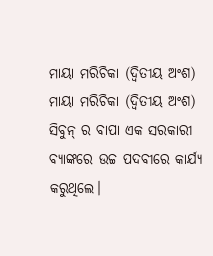ମାୟା ମରିଚିକା (ଦ୍ୱିତୀୟ ଅଂଶ)
ମାୟା ମରିଚିକା (ଦ୍ୱିତୀୟ ଅଂଶ)
ସିବୁନ୍ ର ବାପା ଏକ ସରକାରୀ ବ୍ଯାଙ୍କରେ ଉଚ୍ଚ ପଦବୀରେ କାର୍ଯ୍ଯ କରୁଥିଲେ।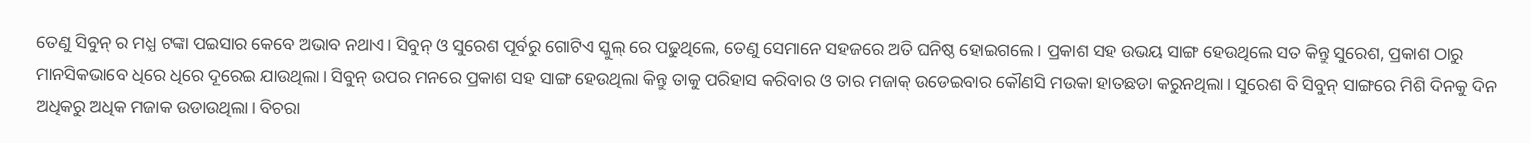ତେଣୁ ସିବୁନ୍ ର ମଧ୍ଯ ଟଙ୍କା ପଇସାର କେବେ ଅଭାବ ନଥାଏ। ସିବୁନ୍ ଓ ସୁରେଶ ପୂର୍ବରୁ ଗୋଟିଏ ସ୍କୁଲ୍ ରେ ପଢୁଥିଲେ, ତେଣୁ ସେମାନେ ସହଜରେ ଅତି ଘନିଷ୍ଠ ହୋଇଗଲେ। ପ୍ରକାଶ ସହ ଉଭୟ ସାଙ୍ଗ ହେଉଥିଲେ ସତ କିନ୍ତୁ ସୁରେଶ, ପ୍ରକାଶ ଠାରୁ ମାନସିକଭାବେ ଧିରେ ଧିରେ ଦୂରେଇ ଯାଉଥିଲା। ସିବୁନ୍ ଉପର ମନରେ ପ୍ରକାଶ ସହ ସାଙ୍ଗ ହେଉଥିଲା କିନ୍ତୁ ତାକୁ ପରିହାସ କରିବାର ଓ ତାର ମଜାକ୍ ଉଡେଇବାର କୌଣସି ମଉକା ହାତଛଡା କରୁନଥିଲା। ସୁରେଶ ବି ସିବୁନ୍ ସାଙ୍ଗରେ ମିଶି ଦିନକୁ ଦିନ ଅଧିକରୁ ଅଧିକ ମଜାକ ଉଡାଉଥିଲା। ବିଚରା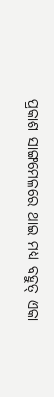ପ୍ରକାଶ ସାଙ୍ଗମେଳରେ ଥାଇ ମଧ୍ଯ ବହୁତ୍ ଏକା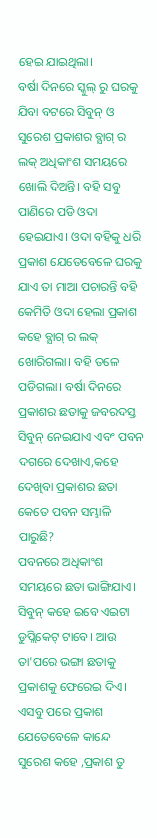ହେଇ ଯାଇଥିଲା।
ବର୍ଷା ଦିନରେ ସ୍କୁଲ୍ ରୁ ଘରକୁ ଯିବା ବଟରେ ସିବୁନ୍ ଓ ସୁରେଶ ପ୍ରକାଶର ବ୍ଯାଗ୍ ର ଲକ୍ ଅଧିକାଂଶ ସମୟରେ ଖୋଲି ଦିଅନ୍ତି। ବହି ସବୁ ପାଣିରେ ପଡି ଓଦା ହେଇଯାଏ। ଓଦା ବହିକୁ ଧରି ପ୍ରକାଶ ଯେତେବେଳେ ଘରକୁ ଯାଏ ତା ମାଆ ପଚାରନ୍ତି ବହି କେମିତି ଓଦା ହେଲା ପ୍ରକାଶ କହେ ବ୍ଯାଗ୍ ର ଲକ୍ ଖୋରିଗଲା। ବହି ତଳେ ପଡିଗଲା। ବର୍ଷା ଦିନରେ ପ୍ରକାଶର ଛତାକୁ ଜବରଦସ୍ତ ସିବୁନ୍ ନେଇଯାଏ ଏବଂ ପବନ ଦଗରେ ଦେଖାଏ,କହେ ଦେଖିବା ପ୍ରକାଶର ଛତା କେତେ ପବନ ସମ୍ଭାଳି ପାରୁଛି?
ପବନରେ ଅଧିକାଂଶ ସମୟରେ ଛତା ଭାଙ୍ଗିଯାଏ। ସିବୁନ୍ କହେ ଇବେ ଏଇଟା ଡୁପ୍ଲିକେଟ୍ ଟାବେ। ଆଉ ତା'ପରେ ଭଙ୍ଗା ଛତାକୁ ପ୍ରକାଶକୁ ଫେରେଇ ଦିଏ। ଏସବୁ ପରେ ପ୍ରକାଶ ଯେତେବେଳେ କାନ୍ଦେ ସୁରେଶ କହେ ,ପ୍ରକାଶ ତୁ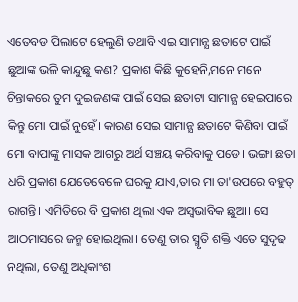ଏତେବଡ ପିଲାଟେ ହେଲୁଣି ତଥାବି ଏଇ ସାମାନ୍ଯ ଛତାଟେ ପାଇଁ ଛୁଆଙ୍କ ଭଳି କାନ୍ଦୁଛୁ କଣ? ପ୍ରକାଶ କିଛି କୁହେନି,ମନେ ମନେ ଚିନ୍ତାକରେ ତୁମ ଦୁଇଜଣଙ୍କ ପାଇଁ ସେଇ ଛତାଟା ସାମାନ୍ଯ ହେଇପାରେ କିନ୍ତୁ ମୋ ପାଇଁ ନୁହେଁ। କାରଣ ସେଇ ସାମାନ୍ଯ ଛତାଟେ କିଣିବା ପାଇଁ ମୋ ବାପାଙ୍କୁ ମାସକ ଆଗରୁ ଅର୍ଥ ସଞ୍ଚୟ କରିବାକୁ ପଡେ। ଭଙ୍ଗା ଛତା ଧରି ପ୍ରକାଶ ଯେତେବେଳେ ଘରକୁ ଯାଏ,ତାର ମା ତା'ଉପରେ ବହୁତ୍ ରାଗନ୍ତି। ଏମିତିରେ ବି ପ୍ରକାଶ ଥିଲା ଏକ ଅସ୍ୱଭାବିକ ଛୁଆ। ସେ ଆଠମାସରେ ଜନ୍ମ ହୋଇଥିଲା। ତେଣୁ ତାର ସ୍ମୃତି ଶକ୍ତି ଏତେ ସୁଦୃଢ ନଥିଲା, ତେଣୁ ଅଧିକାଂଶ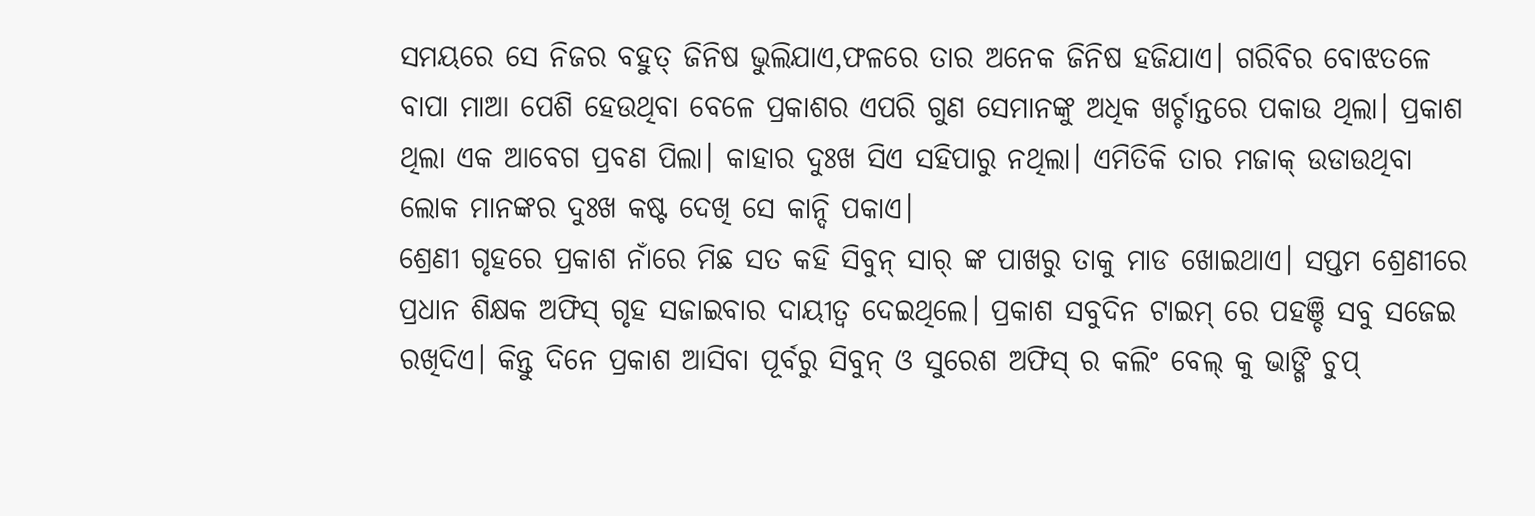ସମୟରେ ସେ ନିଜର ବହୁତ୍ ଜିନିଷ ଭୁଲିଯାଏ,ଫଳରେ ତାର ଅନେକ ଜିନିଷ ହଜିଯାଏ। ଗରିବିର ବୋଝତଳେ ବାପା ମାଆ ପେଶି ହେଉଥିବା ବେଳେ ପ୍ରକାଶର ଏପରି ଗୁଣ ସେମାନଙ୍କୁ ଅଧିକ ଖର୍ଚ୍ଚାନ୍ତରେ ପକାଉ ଥିଲା। ପ୍ରକାଶ ଥିଲା ଏକ ଆବେଗ ପ୍ରବଣ ପିଲା। କାହାର ଦୁଃଖ ସିଏ ସହିପାରୁ ନଥିଲା। ଏମିତିକି ତାର ମଜାକ୍ ଉଡାଉଥିବା ଲୋକ ମାନଙ୍କର ଦୁଃଖ କଷ୍ଟ ଦେଖି ସେ କାନ୍ଦି ପକାଏ।
ଶ୍ରେଣୀ ଗୃହରେ ପ୍ରକାଶ ନାଁରେ ମିଛ ସତ କହି ସିବୁନ୍ ସାର୍ ଙ୍କ ପାଖରୁ ତାକୁ ମାଡ ଖୋଇଥାଏ। ସପ୍ତମ ଶ୍ରେଣୀରେ ପ୍ରଧାନ ଶିକ୍ଷକ ଅଫିସ୍ ଗୃହ ସଜାଇବାର ଦାୟୀତ୍ୱ ଦେଇଥିଲେ। ପ୍ରକାଶ ସବୁଦିନ ଟାଇମ୍ ରେ ପହଞ୍ଚି ସବୁ ସଜେଇ ରଖିଦିଏ। କିନ୍ତୁ ଦିନେ ପ୍ରକାଶ ଆସିବା ପୂର୍ବରୁ ସିବୁନ୍ ଓ ସୁରେଶ ଅଫିସ୍ ର କଲିଂ ବେଲ୍ କୁ ଭାଙ୍ଗି ଚୁପ୍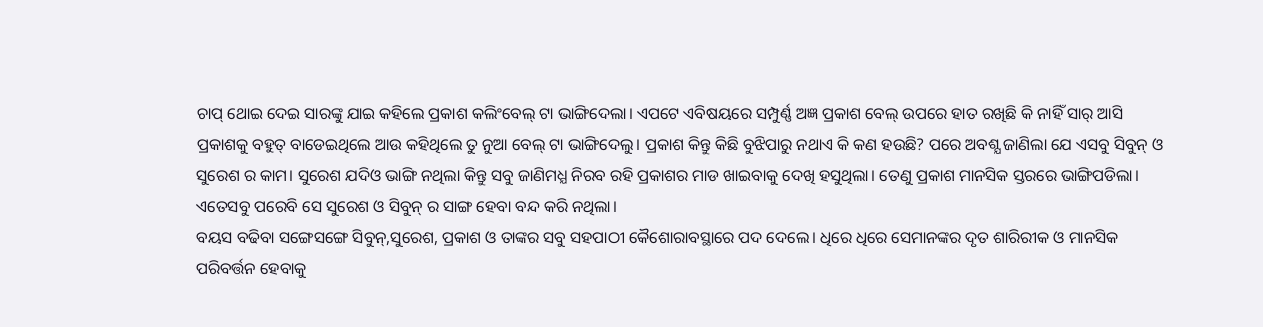ଚାପ୍ ଥୋଇ ଦେଇ ସାରଙ୍କୁ ଯାଇ କହିଲେ ପ୍ରକାଶ କଲିଂବେଲ୍ ଟା ଭାଙ୍ଗିଦେଲା। ଏପଟେ ଏବିଷୟରେ ସମ୍ପୁର୍ଣ୍ଣ ଅଜ୍ଞ ପ୍ରକାଶ ବେଲ୍ ଉପରେ ହାତ ରଖିଛି କି ନାହିଁ ସାର୍ ଆସି ପ୍ରକାଶକୁ ବହୁତ୍ ବାଡେଇଥିଲେ ଆଉ କହିଥିଲେ ତୁ ନୁଆ ବେଲ୍ ଟା ଭାଙ୍ଗିଦେଲୁ। ପ୍ରକାଶ କିନ୍ତୁ କିଛି ବୁଝିପାରୁ ନଥାଏ କି କଣ ହଉଛି? ପରେ ଅବଶ୍ଯ ଜାଣିଲା ଯେ ଏସବୁ ସିବୁନ୍ ଓ ସୁରେଶ ର କାମ। ସୁରେଶ ଯଦିଓ ଭାଙ୍ଗି ନଥିଲା କିନ୍ତୁ ସବୁ ଜାଣିମଧ୍ଯ ନିରବ ରହି ପ୍ରକାଶର ମାଡ ଖାଇବାକୁ ଦେଖି ହସୁଥିଲା। ତେଣୁ ପ୍ରକାଶ ମାନସିକ ସ୍ତରରେ ଭାଙ୍ଗିପଡିଲା। ଏତେସବୁ ପରେବି ସେ ସୁରେଶ ଓ ସିବୁନ୍ ର ସାଙ୍ଗ ହେବା ବନ୍ଦ କରି ନଥିଲା।
ବୟସ ବଢିବା ସଙ୍ଗେସଙ୍ଗେ ସିବୁନ୍,ସୁରେଶ, ପ୍ରକାଶ ଓ ତାଙ୍କର ସବୁ ସହପାଠୀ କୈଶୋରାବସ୍ଥାରେ ପଦ ଦେଲେ। ଧିରେ ଧିରେ ସେମାନଙ୍କର ଦୃତ ଶାରିରୀକ ଓ ମାନସିକ ପରିବର୍ତ୍ତନ ହେବାକୁ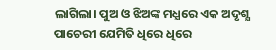ଲାଗିଲା। ପୁଅ ଓ ଝିଅଙ୍କ ମଧ୍ଯରେ ଏକ ଅଦୃଶ୍ଯ ପାଚେରୀ ଯେମିତି ଧିରେ ଧିରେ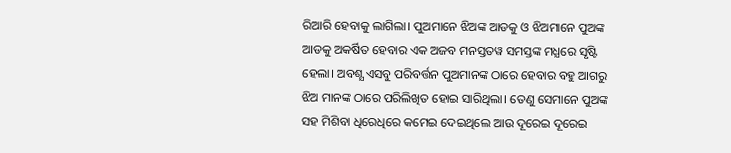ରିଆରି ହେବାକୁ ଲାଗିଲା। ପୁଅମାନେ ଝିଅଙ୍କ ଆଡକୁ ଓ ଝିଅମାନେ ପୁଅଙ୍କ ଆଡକୁ ଅକର୍ଷିତ ହେବାର ଏକ ଅଜବ ମନସ୍ତତୱ ସମସ୍ତଙ୍କ ମଧ୍ଯରେ ସୃଷ୍ଟି ହେଲା। ଅବଶ୍ଯ ଏସବୁ ପରିବର୍ତ୍ତନ ପୁଅମାନଙ୍କ ଠାରେ ହେବାର ବହୁ ଆଗରୁ ଝିଅ ମାନଙ୍କ ଠାରେ ପରିଲିଖିତ ହୋଇ ସାରିଥିଲା। ତେଣୁ ସେମାନେ ପୁଅଙ୍କ ସହ ମିଶିବା ଧିରେଧିରେ କମେଇ ଦେଇଥିଲେ ଆଉ ଦୂରେଇ ଦୂରେଇ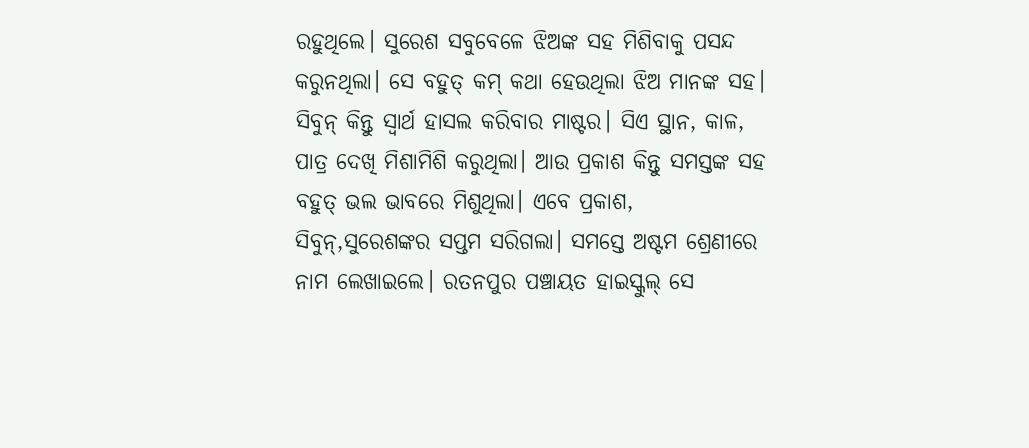ରହୁଥିଲେ। ସୁରେଶ ସବୁବେଳେ ଝିଅଙ୍କ ସହ ମିଶିବାକୁ ପସନ୍ଦ କରୁନଥିଲା। ସେ ବହୁତ୍ କମ୍ କଥା ହେଉଥିଲା ଝିଅ ମାନଙ୍କ ସହ। ସିବୁନ୍ କିନ୍ତୁ ସ୍ୱାର୍ଥ ହାସଲ କରିବାର ମାଷ୍ଟର। ସିଏ ସ୍ଥାନ, କାଳ, ପାତ୍ର ଦେଖି ମିଶାମିଶି କରୁଥିଲା। ଆଉ ପ୍ରକାଶ କିନ୍ତୁ ସମସ୍ତଙ୍କ ସହ ବହୁତ୍ ଭଲ ଭାବରେ ମିଶୁଥିଲା। ଏବେ ପ୍ରକାଶ, ସିବୁନ୍,ସୁରେଶଙ୍କର ସପ୍ତମ ସରିଗଲା। ସମସ୍ତେ ଅଷ୍ଟମ ଶ୍ରେଣୀରେ ନାମ ଲେଖାଇଲେ। ରତନପୁର ପଞ୍ଚାୟତ ହାଇସ୍କୁଲ୍ ସେ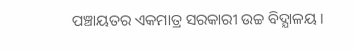ପଞ୍ଚାୟତର ଏକମାତ୍ର ସରକାରୀ ଉଚ୍ଚ ବିଦ୍ଯାଳୟ।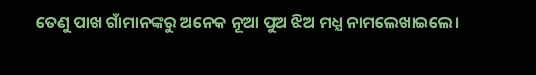ତେଣୁ ପାଖ ଗାଁମାନଙ୍କରୁ ଅନେକ ନୂଆ ପୁଅ ଝିଅ ମଧ୍ଯ ନାମଲେଖାଇଲେ।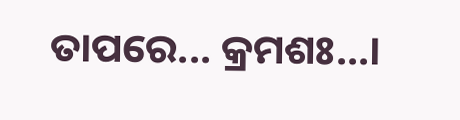ତାପରେ... କ୍ରମଶଃ...।